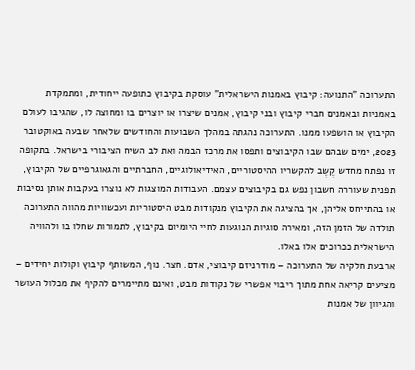התערוכה "התנועה: קיבוץ באמנות הישראלית" עוסקת בקיבוץ כתופעה ייחודית, ומתמקדת באמניות ובאמנים חברי קיבוץ ובני קיבוץ, אמנים שיצרו או יוצרים בו ומחוצה לו, שהגיבו לעולם הקיבוץ או הושפעו ממנו. התערוכה נהגתה במהלך השבועות והחודשים שלאחר שבעה באוקטובר 2023, ימים שבהם שבו הקיבוצים ותפסו את מרכז הבמה ואת לב השיח הציבורי בישראל. בתקופה זו נפתח מחדש קֶשֶב להקשריו ההיסטוריים, האידיאולוגיים, החברתיים והגאוגרפיים של הקיבוץ, תפנית שעוררה חשבון נפש גם בקיבוצים עצמם. העבודות המוצגות לא נוצרו בעקבות אותן נסיבות או בהתייחס אליהן, אך בהציגה את הקיבוץ מנקודות מבט היסטוריות ועכשוויות מהווה התערוכה תולדה של הזמן הזה, ומאירה סוגיות הנוגעות לחיי היומיום בקיבוץ, לתמורות שחלו בו ולהוויה הישראלית ככרוכים אלו באלו.
ארבעת חלקיה של התערוכה – מודרניזם קיבוצי, אדם. חצר. נוף, המשותף קיבוץ וקולות יחידים – מציעים קריאה אחת מתוך ריבוי אפשרי של נקודות מבט, ואינם מתיימרים להקיף את מכלול העושר והגיוון של אמנות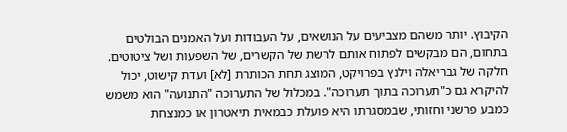הקיבוץ. יותר משהם מצביעים על הנושאים, על העבודות ועל האמנים הבולטים בתחום, הם מבקשים לפתוח אותם לרשת של הקשרים, של השפעות ושל ציטוטים.
חלקה של גבריאלה וילנץ בפרויקט, המוצג תחת הכותרת [לא] ועדת קישוט, יכול להיקרא גם כ"תערוכה בתוך תערוכה". במכלול של התערוכה "התנועה" הוא משמש כמבע פרשני וחזותי, שבמסגרתו היא פועלת כבמאית תיאטרון או כמנצחת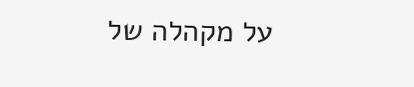על מקהלה של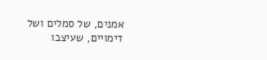אמנים, של סמלים ושל דימויים, שעיצבו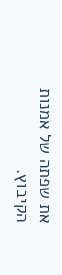את שפתה של אמנות הקיבוץ.